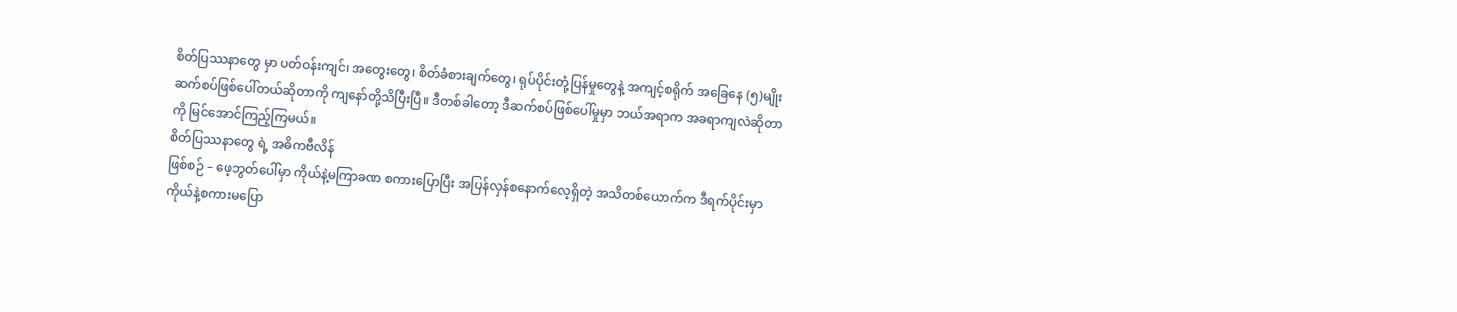စိတ်ပြဿနာတွေ မှာ ပတ်ဝန်းကျင်၊ အတွေးတွေ၊ စိတ်ခံစားချက်တွေ၊ ရုပ်ပိုင်းတုံ့ပြန်မှုတွေနဲ့ အကျင့်စရိုက် အခြေနေ (၅)မျိုးဆက်စပ်ဖြစ်ပေါ်တယ်ဆိုတာကို ကျနော်တို့သိပြီးပြီ။ ဒီတစ်ခါတော့ ဒီဆက်စပ်ဖြစ်ပေါ်မှုမှာ ဘယ်အရာက အခရာကျလဲဆိုတာကို မြင်အောင်ကြည့်ကြမယ်။
စိတ်ပြဿနာတွေ ရဲ့ အဓိကဗီလိန်
ဖြစ်စဉ် – ဖေ့ဘွတ်ပေါ်မှာ ကိုယ်နဲ့မကြာခဏ စကားပြောပြီး အပြန်လှန်စနောက်လေ့ရှိတဲ့ အသိတစ်ယောက်က ဒီရက်ပိုင်းမှာ ကိုယ်နဲ့စကားမပြော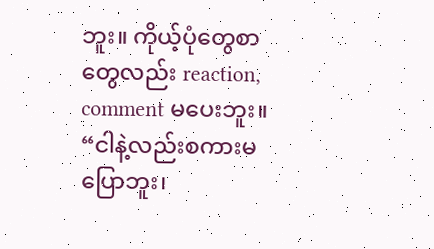ဘူး။ ကိုယ့်ပုံတွေစာတွေလည်း reaction, comment မပေးဘူး။
“ငါနဲ့လည်းစကားမပြောဘူး၊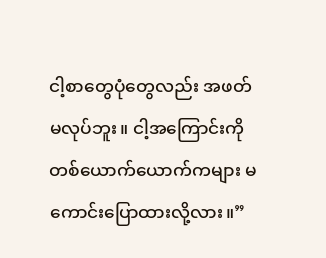ငါ့စာတွေပုံတွေလည်း အဖတ်မလုပ်ဘူး။ ငါ့အကြောင်းကို တစ်ယောက်ယောက်ကများ မကောင်းပြောထားလို့လား။”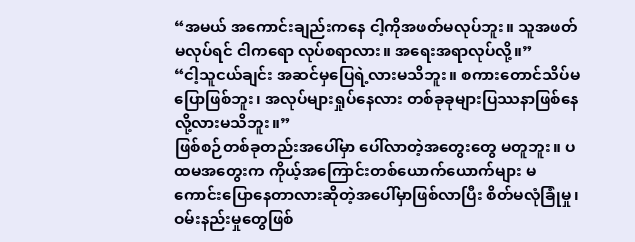“အမယ် အကောင်းချည်းကနေ ငါ့ကိုအဖတ်မလုပ်ဘူး။ သူအဖတ်မလုပ်ရင် ငါကရော လုပ်စရာလား။ အရေးအရာလုပ်လို့။”
“ငါ့သူငယ်ချင်း အဆင်မှပြေရဲ့လားမသိဘူး။ စကားတောင်သိပ်မပြောဖြစ်ဘူး၊ အလုပ်များရှုပ်နေလား တစ်ခုခုများပြဿနာဖြစ်နေလို့လားမသိဘူး။”
ဖြစ်စဉ်တစ်ခုတည်းအပေါ်မှာ ပေါ်လာတဲ့အတွေးတွေ မတူဘူး။ ပထမအတွေးက ကိုယ့်အကြောင်းတစ်ယောက်ယောက်များ မကောင်းပြောနေတာလားဆိုတဲ့အပေါ်မှာဖြစ်လာပြီး စိတ်မလုံခြုံမှု၊ ဝမ်းနည်းမှုတွေဖြစ်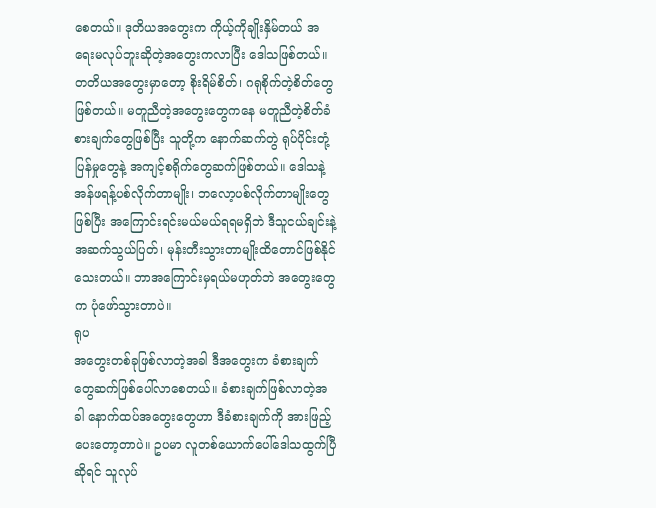စေတယ်။ ဒုတိယအတွေးက ကိုယ့်ကိုချိုးနှိမ်တယ် အရေးမလုပ်ဘူးဆိုတဲ့အတွေးကလာပြီး ဒေါသဖြစ်တယ်။ တတိယအတွေးမှာတော့ စိုးရိမ်စိတ်၊ ဂရုစိုက်တဲ့စိတ်တွေဖြစ်တယ်။ မတူညီတဲ့အတွေးတွေကနေ မတူညီတဲ့စိတ်ခံစားချက်တွေဖြစ်ပြီး သူတို့က နောက်ဆက်တွဲ ရုပ်ပိုင်းတုံ့ပြန်မှုတွေနဲ့ အကျင့်စရိုက်တွေဆက်ဖြစ်တယ်။ ဒေါသနဲ့ အန်ဖရန့်ပစ်လိုက်တာမျိုး၊ ဘလော့ပစ်လိုက်တာမျိုးတွေဖြစ်ပြီး အကြောင်းရင်းမယ်မယ်ရရမရှိဘဲ ဒီသူငယ်ချင်းနဲ့အဆက်သွယ်ပြတ်၊ မုန်းတီးသွားတာမျိုးထိတောင်ဖြစ်နိုင်သေးတယ်။ ဘာအကြောင်းမှရယ်မဟုတ်ဘဲ အတွေးတွေက ပုံဖော်သွားတာပဲ။
ရုပ
အတွေးတစ်ခုဖြစ်လာတဲ့အခါ ဒီအတွေးက ခံစားချက်တွေဆက်ဖြစ်ပေါ်လာစေတယ်။ ခံစားချက်ဖြစ်လာတဲ့အခါ နောက်ထပ်အတွေးတွေဟာ ဒီခံစားချက်ကို အားဖြည့်ပေးတော့တာပဲ။ ဥပမာ လူတစ်ယောက်ပေါ်ဒေါသထွက်ပြီဆိုရင် သူလုပ်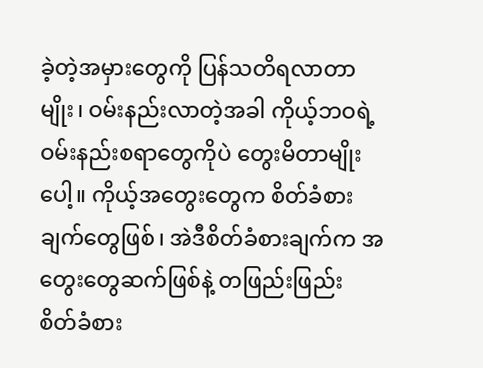ခဲ့တဲ့အမှားတွေကို ပြန်သတိရလာတာမျိုး၊ ဝမ်းနည်းလာတဲ့အခါ ကိုယ့်ဘဝရဲ့ဝမ်းနည်းစရာတွေကိုပဲ တွေးမိတာမျိုးပေါ့။ ကိုယ့်အတွေးတွေက စိတ်ခံစားချက်တွေဖြစ်၊ အဲဒီစိတ်ခံစားချက်က အတွေးတွေဆက်ဖြစ်နဲ့ တဖြည်းဖြည်း စိတ်ခံစား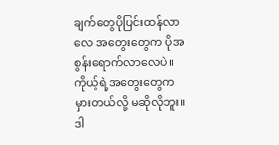ချက်တွေပိုပြင်းထန်လာလေ အတွေးတွေက ပိုအစွန်းရောက်လာလေပဲ။ ကိုယ့်ရဲ့အတွေးတွေက မှားတယ်လို့ မဆိုလိုဘူး။ ဒါ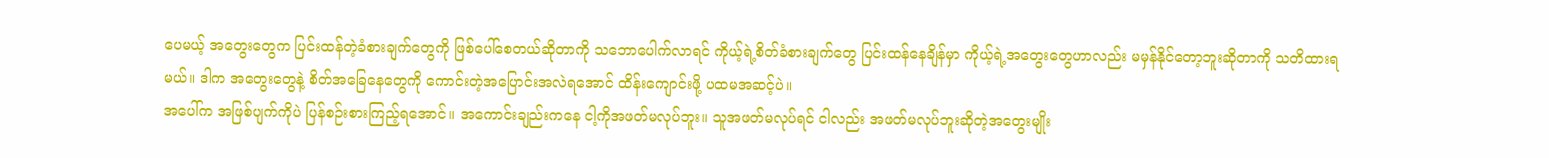ပေမယ့် အတွေးတွေက ပြင်းထန်တဲ့ခံစားချက်တွေကို ဖြစ်ပေါ်စေတယ်ဆိုတာကို သဘောပေါက်လာရင် ကိုယ့်ရဲ့စိတ်ခံစားချက်တွေ ပြင်းထန်နေချိန်မှာ ကိုယ့်ရဲ့အတွေးတွေဟာလည်း မမှန်နိုင်တော့ဘူးဆိုတာကို သတိထားရမယ်။ ဒါက အတွေးတွေနဲ့ စိတ်အခြေနေတွေကို ကောင်းတဲ့အပြောင်းအလဲရအောင် ထိန်းကျောင်းဖို့ ပထမအဆင့်ပဲ။
အပေါ်က အဖြစ်ပျက်ကိုပဲ ပြန်စဉ်းစားကြည့်ရအောင်။ အကောင်းချည်းကနေ ငါ့ကိုအဖတ်မလုပ်ဘူး။ သူအဖတ်မလုပ်ရင် ငါလည်း အဖတ်မလုပ်ဘူးဆိုတဲ့အတွေးမျိုး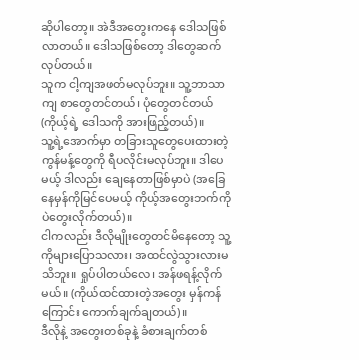ဆိုပါတော့။ အဲဒီအတွေးကနေ ဒေါသဖြစ်လာတယ်။ ဒေါသဖြစ်တော့ ဒါတွေဆက်လုပ်တယ်။
သူက ငါ့ကျအဖတ်မလုပ်ဘူး။ သူ့ဘာသာကျ စာတွေတင်တယ်၊ ပုံတွေတင်တယ် (ကိုယ့်ရဲ့ ဒေါသကို အားဖြည့်တယ်)။
သူ့ရဲ့အောက်မှာ တခြားသူတွေပေးထားတဲ့ ကွန်မန့်တွေကို ရီပလိုင်းမလုပ်ဘူး။ ဒါပေမယ့် ဒါလည်း ချေနေတာဖြစ်မှာပဲ (အခြေနေမှန်ကိုမြင်ပေမယ့် ကိုယ့်အတွေးဘက်ကိုပဲတွေးလိုက်တယ်)။
ငါကလည်း ဒီလိုမျိုးတွေတင်မိနေတော့ သူ့ကိုများပြောသလား၊ အထင်လွဲသွားလားမသိဘူး။ ရှုပ်ပါတယ်လေ၊ အန်ဖရန့်လိုက်မယ်။ (ကိုယ်ထင်ထားတဲ့အတွေး မှန်ကန်ကြောင်း ကောက်ချက်ချတယ်)။
ဒီလိုနဲ့ အတွေးတစ်ခုနဲ့ ခံစားချက်တစ်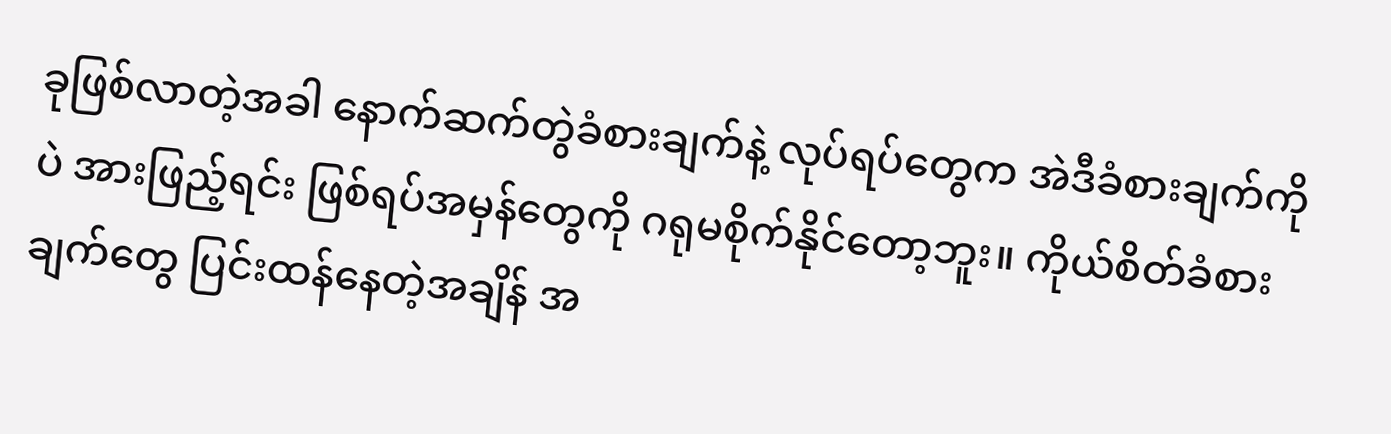ခုဖြစ်လာတဲ့အခါ နောက်ဆက်တွဲခံစားချက်နဲ့ လုပ်ရပ်တွေက အဲဒီခံစားချက်ကိုပဲ အားဖြည့်ရင်း ဖြစ်ရပ်အမှန်တွေကို ဂရုမစိုက်နိုင်တော့ဘူး။ ကိုယ်စိတ်ခံစားချက်တွေ ပြင်းထန်နေတဲ့အချိန် အ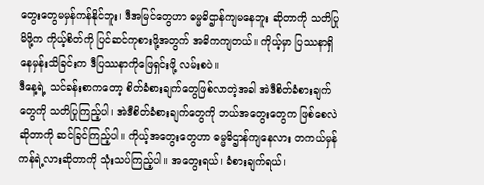တွေးတွေမမှန်ကန်နိုင်ဘူး၊ ဒီအမြင်တွေဟာ ဓမ္မဓိဌာန်ကျမနေဘူး ဆိုတာကို သတိပြုမိဖို့က ကိုယ့်စိတ်ကို ပြင်ဆင်ကုစားဖို့အတွက် အဓိကကျတယ်။ ကိုယ့်မှာ ပြဿနာရှိနေမှန်းသိခြင်းက ဒီပြဿနာကိုဖြေရှင်းဖို့ လမ်းစပဲ။
ဒီနေ့ရဲ့ သင်ခန်းစာကတော့ စိတ်ခံစားချက်တွေဖြစ်လာတဲ့အခါ အဲဒီစိတ်ခံစားချက်တွေကို သတိပြုကြည့်ပါ၊ အဲဒီစိတ်ခံစားချက်တွေကို ဘယ်အတွေးတွေက ဖြစ်စေလဲဆိုတာကို ဆင်ခြင်ကြည့်ပါ။ ကိုယ့်အတွေးတွေဟာ ဓမ္မဓိဌာန်ကျနေလား တကယ်မှန်ကန်ရဲ့လားဆိုတာကို သုံးသပ်ကြည့်ပါ။ အတွေးရယ်၊ ခံစားချက်ရယ်၊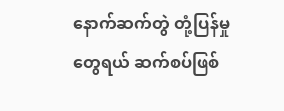နောက်ဆက်တွဲ တုံ့ပြန်မှုတွေရယ် ဆက်စပ်ဖြစ်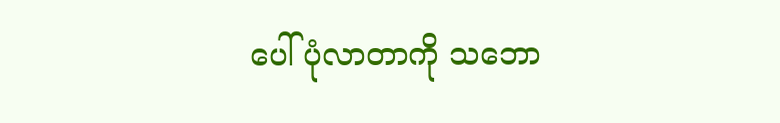ပေါ်ပုံလာတာကို သဘော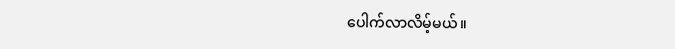ပေါက်လာလိမ့်မယ်။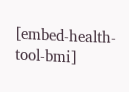[embed-health-tool-bmi]